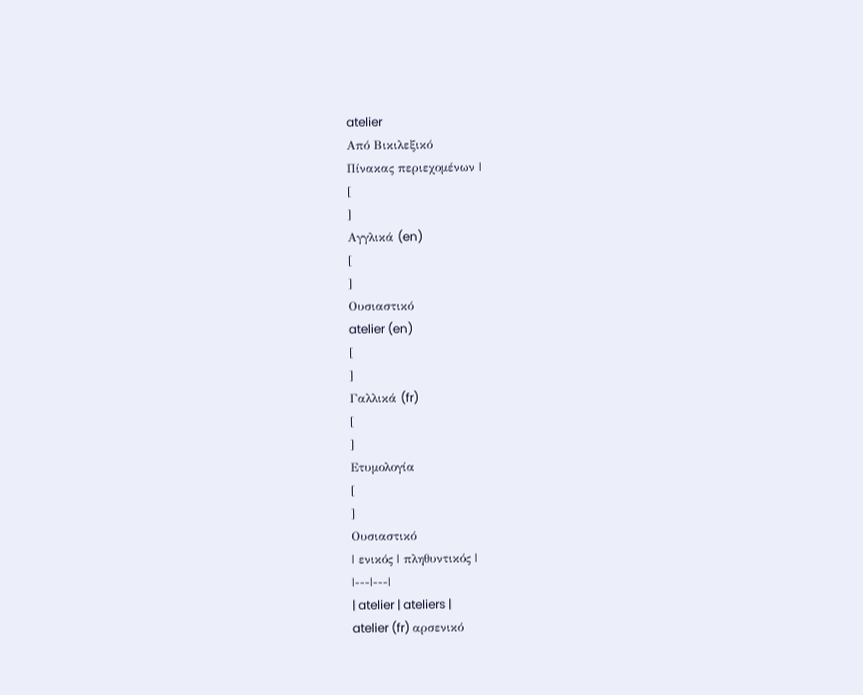atelier
Από Βικιλεξικό
Πίνακας περιεχομένων |
[
]
Αγγλικά (en)
[
]
Ουσιαστικό
atelier (en)
[
]
Γαλλικά (fr)
[
]
Ετυμολογία
[
]
Ουσιαστικό
| ενικός | πληθυντικός |
|---|---|
| atelier | ateliers |
atelier (fr) αρσενικό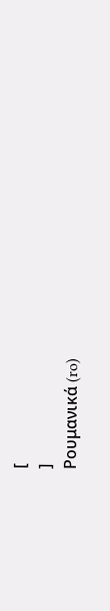[
]
Ρουμανικά (ro)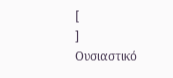[
]
Ουσιαστικό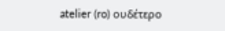atelier (ro) ουδέτερο